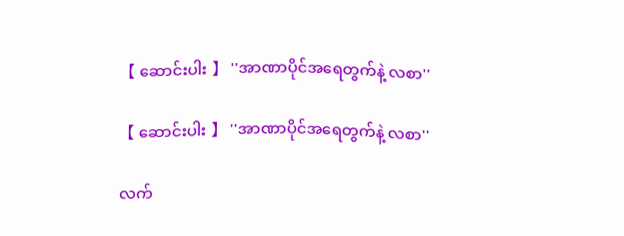【 ဆောင်းပါး 】 ''အာဏာပိုင်အရေတွက်နဲ့ လစာ''

【 ဆောင်းပါး 】 ''အာဏာပိုင်အရေတွက်နဲ့ လစာ''

လက်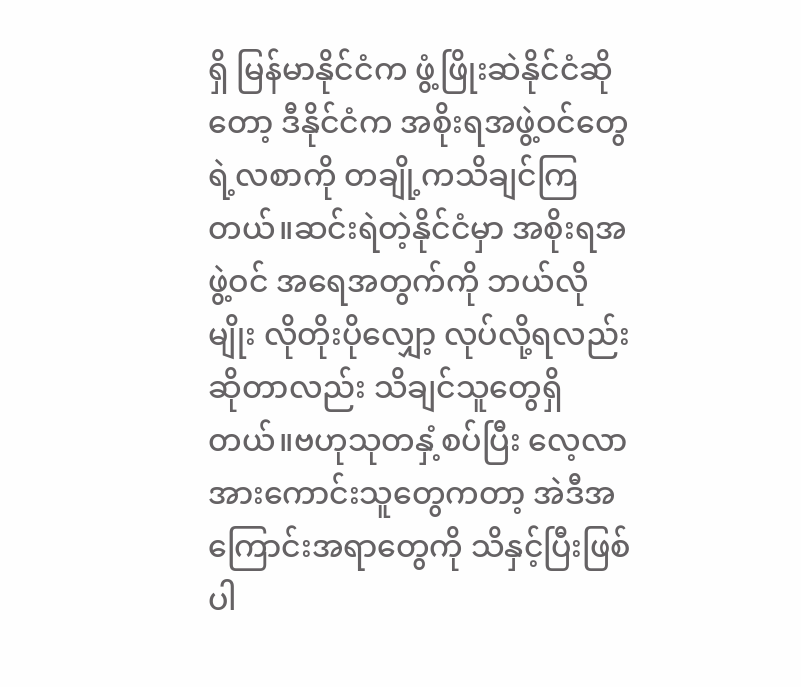ရှိ မြန်မာနိုင်ငံက ဖွံ့ဖြိုးဆဲနိုင်ငံဆိုတော့ ဒီနိုင်ငံက အစိုးရအဖွဲ့ဝင်တွေရဲ့လစာကို တချို့ကသိချင်ကြတယ်။ဆင်းရဲတဲ့နိုင်ငံမှာ အစိုးရအဖွဲ့ဝင် အရေအတွက်ကို ဘယ်လိုမျိုး လိုတိုးပိုလျှော့ လုပ်လို့ရလည်း ဆိုတာလည်း သိချင်သူတွေရှိတယ်။ဗဟုသုတနှံ့စပ်ပြီး လေ့လာအားကောင်းသူတွေကတာ့ အဲဒီအကြောင်းအရာတွေကို သိနှင့်ပြီးဖြစ်ပါ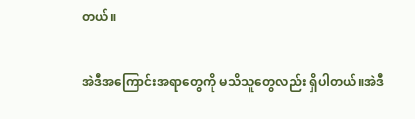တယ်။

အဲဒီအကြောင်းအရာတွေကို မသိသူတွေလည်း ရှိပါတယ်။အဲဒီ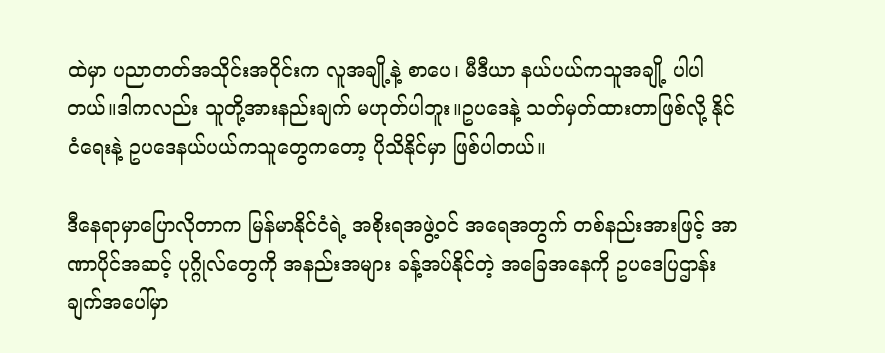ထဲမှာ ပညာတတ်အသိုင်းအဝိုင်းက လူအချို့နဲ့ စာပေ၊ မီဒီယာ နယ်ပယ်ကသူအချို့ ပါပါတယ်။ဒါကလည်း သူတို့အားနည်းချက် မဟုတ်ပါဘူး။ဥပဒေနဲ့ သတ်မှတ်ထားတာဖြစ်လို့ နိုင်ငံရေးနဲ့ ဥပဒေနယ်ပယ်ကသူတွေကတော့ ပိုသိနိုင်မှာ ဖြစ်ပါတယ်။

ဒီနေရာမှာပြောလိုတာက မြန်မာနိုင်ငံရဲ့ အစိုးရအဖွဲ့ဝင် အရေအတွက် တစ်နည်းအားဖြင့် အာဏာပိုင်အဆင့် ပုဂ္ဂိုလ်တွေကို အနည်းအများ ခန့်အပ်နိုင်တဲ့ အခြေအနေကို ဥပဒေပြဌာန်းချက်အပေါ်မှာ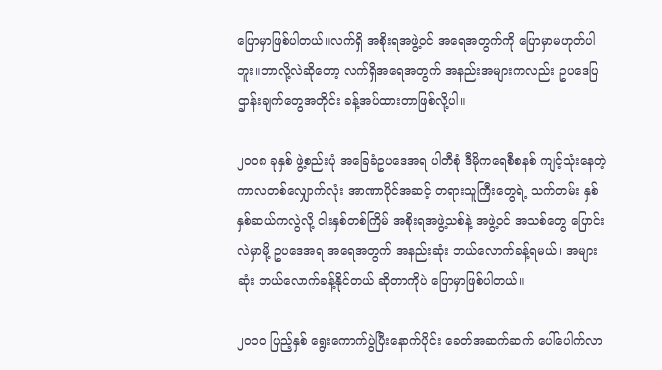ပြောမှာဖြစ်ပါတယ်။လက်ရှိ အစိုးရအဖွဲ့ဝင် အရေအတွက်ကို ပြောမှာမဟုတ်ပါဘူး။ဘာလို့လဲဆိုတော့ လက်ရှိအရေအတွက် အနည်းအများကလည်း ဥပဒေပြဌာန်းချက်တွေအတိုင်း ခန့်အပ်ထားတာဖြစ်လို့ပါ။

၂၀၀၈ ခုနှစ် ဖွဲ့စည်းပုံ အခြေခံဥပဒေအရ ပါတီစုံ ဒီမိုကရေစီစနစ် ကျင့်သုံးနေတဲ့ ကာလတစ်လျှောက်လုံး အာဏာပိုင်အဆင့် တရားသူကြီးတွေရဲ့ သက်တမ်း နှစ်နှစ်ဆယ်ကလွဲလို့ ငါးနှစ်တစ်ကြိမ် အစိုးရအဖွဲ့သစ်နဲ့ အဖွဲ့ဝင် အသစ်တွေ ပြောင်းလဲမှာမို့ ဥပဒေအရ အရေအတွက် အနည်းဆုံး ဘယ်လောက်ခန့်ရမယ်၊ အများဆုံး ဘယ်လောက်ခန့်နိုင်တယ် ဆိုတာကိုပဲ ပြောမှာဖြစ်ပါတယ်။

၂ဝ၁ဝ ပြည့်နှစ် ရွေးကောက်ပွဲပြီးနောက်ပိုင်း ခေတ်အဆက်ဆက် ပေါ်ပေါက်လာ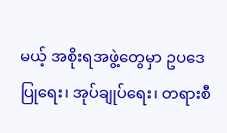မယ့် အစိုးရအဖွဲ့တွေမှာ ဥပဒေပြုရေး၊ အုပ်ချုပ်ရေး၊ တရားစီ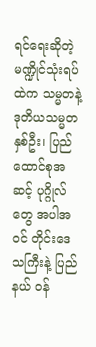ရင်ရေးဆိုတဲ့ မဏ္ဍိုင်သုံးရပ်ထဲက သမ္မတနဲ့ ဒုတိယသမ္မတနှစ်ဦး၊ ပြည်ထောင်စုအဆင့် ပုဂ္ဂိုလ်တွေ အပါအဝင် တိုင်းဒေသကြီးနဲ့ ပြည်နယ် ဝန်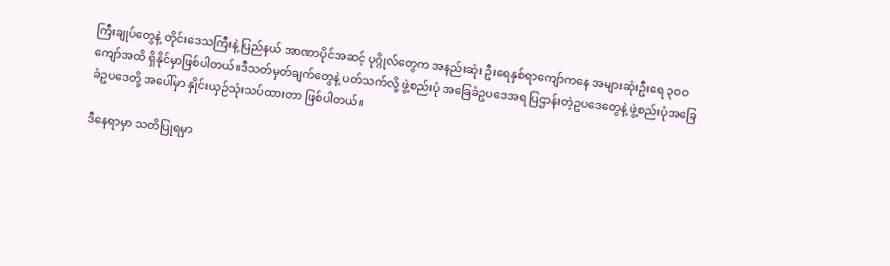ကြီးချုပ်တွေနဲ့ တိုင်းဒေသကြီးနဲ့ ပြည်နယ် အာဏာပိုင်အဆင့် ပုဂ္ဂိုလ်တွေက အနည်းဆုံး ဦးရေနှစ်ရာကျော်ကနေ အများဆုံးဦးရေ ၃ဝဝ ကျော်အထိ ရှိနိုင်မှာဖြစ်ပါတယ်။ဒီသတ်မှတ်ချက်တွေနဲ့ ပတ်သက်လို့ ဖွဲ့စည်းပုံ အခြေခံဥပဒေအရ ပြဌာန်းတဲ့ဥပဒေတွေနဲ့ ဖွဲ့စည်းပုံအခြေခံဥပဒေတို့ အပေါ်မှာ နှိုင်းယှဉ်သုံးသပ်ထားတာ ဖြစ်ပါတယ်။

ဒီနေရာမှာ သတိပြုရမှာ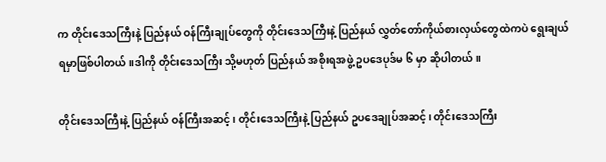က တိုင်းဒေသကြီးနဲ့ ပြည်နယ် ဝန်ကြီးချုပ်တွေကို တိုင်းဒေသကြီးနဲ့ ပြည်နယ် လွှတ်တော်ကိုယ်စားလှယ်တွေထဲကပဲ ရွေးချယ်ရမှာဖြစ်ပါတယ်။ဒါကို တိုင်းဒေသကြီး သို့မဟုတ် ပြည်နယ် အစိုးရအဖွဲ့ ဥပဒေပုဒ်မ ၆ မှာ ဆိုပါတယ်။

တိုင်းဒေသကြီးနဲ့ ပြည်နယ် ဝန်ကြီးအဆင့်၊ တိုင်းဒေသကြီးနဲ့ ပြည်နယ် ဥပဒေချုပ်အဆင့်၊ တိုင်းဒေသကြီး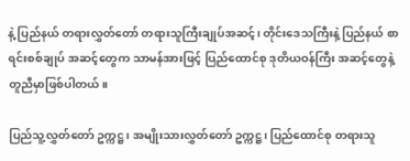နဲ့ ပြည်နယ် တရားလွှတ်တော် တရားသူကြီးချုပ်အဆင့်၊ တိုင်းဒေသကြီးနဲ့ ပြည်နယ် စာရင်းစစ်ချုပ် အဆင့်တွေက သာမန်အားဖြင့် ပြည်ထောင်စု ဒုတိယဝန်ကြီး အဆင့်တွေနဲ့ တူညီမှာဖြစ်ပါတယ်။

ပြည်သူ့လွှတ်တော် ဥက္ကဋ္ဌ၊ အမျိုးသားလွှတ်တော် ဥက္ကဋ္ဌ၊ ပြည်ထောင်စု တရားသူ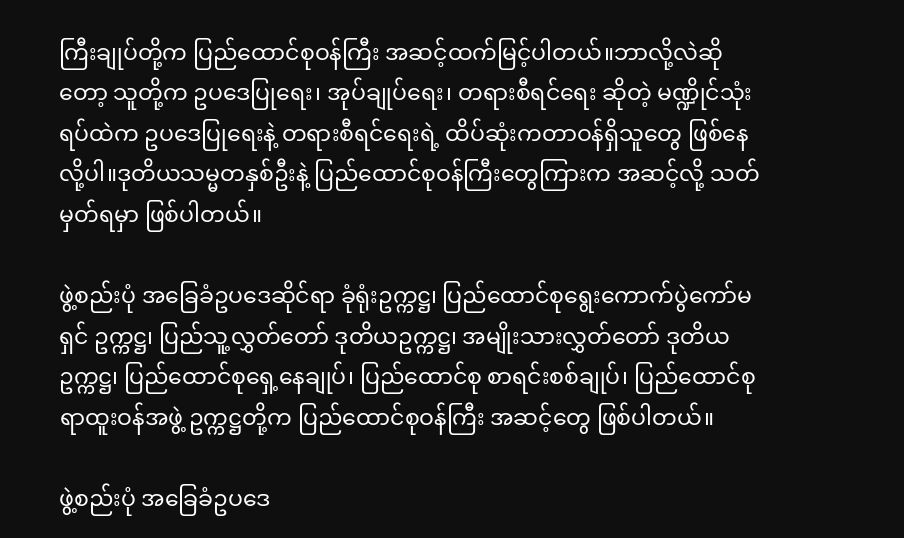ကြီးချုပ်တို့က ပြည်ထောင်စုဝန်ကြီး အဆင့်ထက်မြင့်ပါတယ်။ဘာလို့လဲဆိုတော့ သူတို့က ဥပဒေပြုရေး၊ အုပ်ချုပ်ရေး၊ တရားစီရင်ရေး ဆိုတဲ့ မဏ္ဍိုင်သုံးရပ်ထဲက ဥပဒေပြုရေးနဲ့ တရားစီရင်ရေးရဲ့ ထိပ်ဆုံးကတာဝန်ရှိသူတွေ ဖြစ်နေလို့ပါ။ဒုတိယသမ္မတနှစ်ဦးနဲ့ ပြည်ထောင်စုဝန်ကြီးတွေကြားက အဆင့်လို့ သတ်မှတ်ရမှာ ဖြစ်ပါတယ်။

ဖွဲ့စည်းပုံ အခြေခံဥပဒေဆိုင်ရာ ခုံရုံးဥက္ကဋ္ဌ၊ ပြည်ထောင်စုရွေးကောက်ပွဲကော်မရှင် ဥက္ကဋ္ဌ၊ ပြည်သူ့လွှတ်တော် ဒုတိယဥက္ကဋ္ဌ၊ အမျိုးသားလွှတ်တော် ဒုတိယဥက္ကဋ္ဌ၊ ပြည်ထောင်စုရှေ့နေချုပ်၊ ပြည်ထောင်စု စာရင်းစစ်ချုပ်၊ ပြည်ထောင်စုရာထူးဝန်အဖွဲ့ ဥက္ကဋ္ဌတို့က ပြည်ထောင်စုဝန်ကြီး အဆင့်တွေ ဖြစ်ပါတယ်။

ဖွဲ့စည်းပုံ အခြေခံဥပဒေ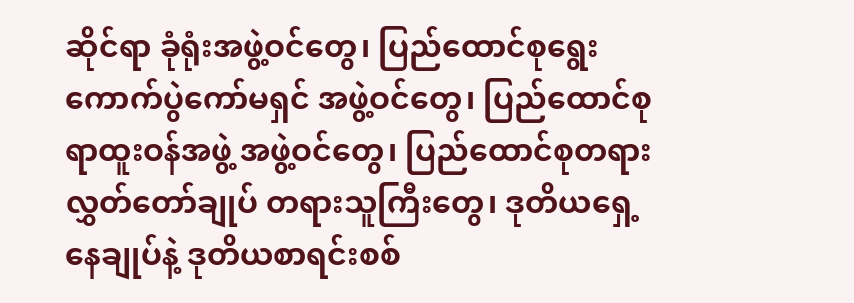ဆိုင်ရာ ခုံရုံးအဖွဲ့ဝင်တွေ၊ ပြည်ထောင်စုရွေးကောက်ပွဲကော်မရှင် အဖွဲ့ဝင်တွေ၊ ပြည်ထောင်စုရာထူးဝန်အဖွဲ့ အဖွဲ့ဝင်တွေ၊ ပြည်ထောင်စုတရားလွှတ်တော်ချုပ် တရားသူကြီးတွေ၊ ဒုတိယရှေ့နေချုပ်နဲ့ ဒုတိယစာရင်းစစ်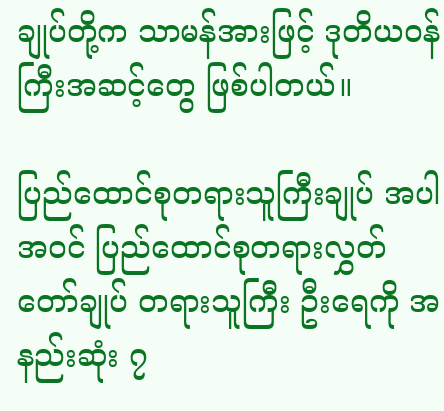ချုပ်တို့က သာမန်အားဖြင့် ဒုတိယဝန်ကြီးအဆင့်တွေ ဖြစ်ပါတယ်။

ပြည်ထောင်စုတရားသူကြီးချုပ် အပါအဝင် ပြည်ထောင်စုတရားလွှတ်တော်ချုပ် တရားသူကြီး ဦးရေကို အနည်းဆုံး ၇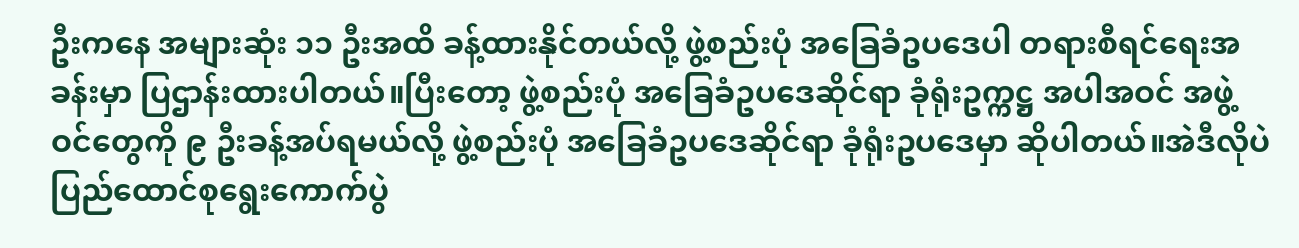ဦးကနေ အများဆုံး ၁၁ ဦးအထိ ခန့်ထားနိုင်တယ်လို့ ဖွဲ့စည်းပုံ အခြေခံဥပဒေပါ တရားစီရင်ရေးအခန်းမှာ ပြဌာန်းထားပါတယ်။ပြီးတော့ ဖွဲ့စည်းပုံ အခြေခံဥပဒေဆိုင်ရာ ခုံရုံးဥက္ကဋ္ဌ အပါအဝင် အဖွဲ့ဝင်တွေကို ၉ ဦးခန့်အပ်ရမယ်လို့ ဖွဲ့စည်းပုံ အခြေခံဥပဒေဆိုင်ရာ ခုံရုံးဥပဒေမှာ ဆိုပါတယ်။အဲဒီလိုပဲ ပြည်ထောင်စုရွေးကောက်ပွဲ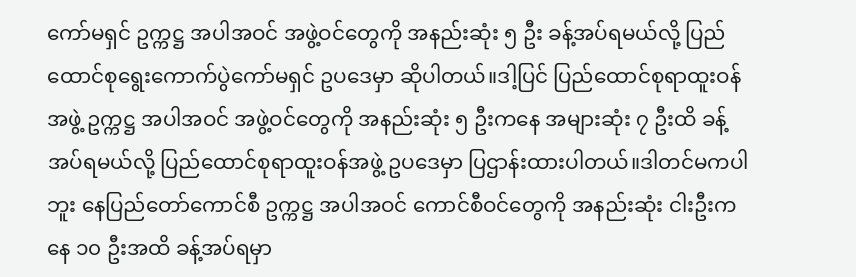ကော်မရှင် ဥက္ကဋ္ဌ အပါအဝင် အဖွဲ့ဝင်တွေကို အနည်းဆုံး ၅ ဦး ခန့်အပ်ရမယ်လို့ ပြည်ထောင်စုရွေးကောက်ပွဲကော်မရှင် ဥပဒေမှာ ဆိုပါတယ်။ဒါ့ပြင် ပြည်ထောင်စုရာထူးဝန်အဖွဲ့ ဥက္ကဋ္ဌ အပါအဝင် အဖွဲ့ဝင်တွေကို အနည်းဆုံး ၅ ဦးကနေ အများဆုံး ၇ ဦးထိ ခန့်အပ်ရမယ်လို့ ပြည်ထောင်စုရာထူးဝန်အဖွဲ့ ဥပဒေမှာ ပြဌာန်းထားပါတယ်။ဒါတင်မကပါဘူး နေပြည်တော်ကောင်စီ ဥက္ကဋ္ဌ အပါအဝင် ကောင်စီဝင်တွေကို အနည်းဆုံး ငါးဦးကနေ ၁၀ ဦးအထိ ခန့်အပ်ရမှာ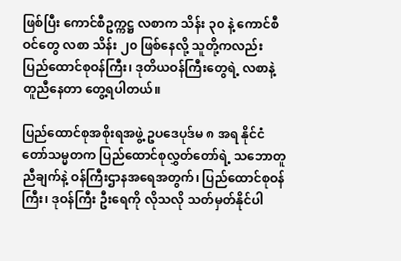ဖြစ်ပြီး ကောင်စီဥက္ကဋ္ဌ လစာက သိန်း ၃၀ နဲ့ ကောင်စီဝင်တွေ လစာ သိန်း ၂၀ ဖြစ်နေလို့ သူတို့ကလည်း ပြည်ထောင်စုဝန်ကြီး၊ ဒုတိယဝန်ကြီးတွေရဲ့ လစာနဲ့ တူညီနေတာ တွေ့ရပါတယ်။

ပြည်ထောင်စုအစိုးရအဖွဲ့ ဥပဒေပုဒ်မ ၈ အရ နိုင်ငံတော်သမ္မတက ပြည်ထောင်စုလွှတ်တော်ရဲ့ သဘောတူညီချက်နဲ့ ဝန်ကြီးဌာနအရေအတွက်၊ ပြည်ထောင်စုဝန်ကြီး၊ ဒုဝန်ကြီး ဦးရေကို လိုသလို သတ်မှတ်နိုင်ပါ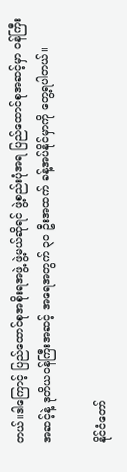တယ်။ဒါကြောင့် ပြည်ထောင်စုအစိုးရအဖွဲ့ ဖွဲ့မယ်ဆိုရင် ဖွဲ့စည်းပုံအရ ပြည်ထောင်စုအဆင့်မှာ ဝန်ကြီးအဆင့်နဲ့ ဒုတိယဝန်ကြီးအဆင့် အရေအတွက် ၃၀ ဦးအထက် ခန့်အပ်နိုင်မှာကို တွေ့ရပါတယ်။

နိုင်ငံတော်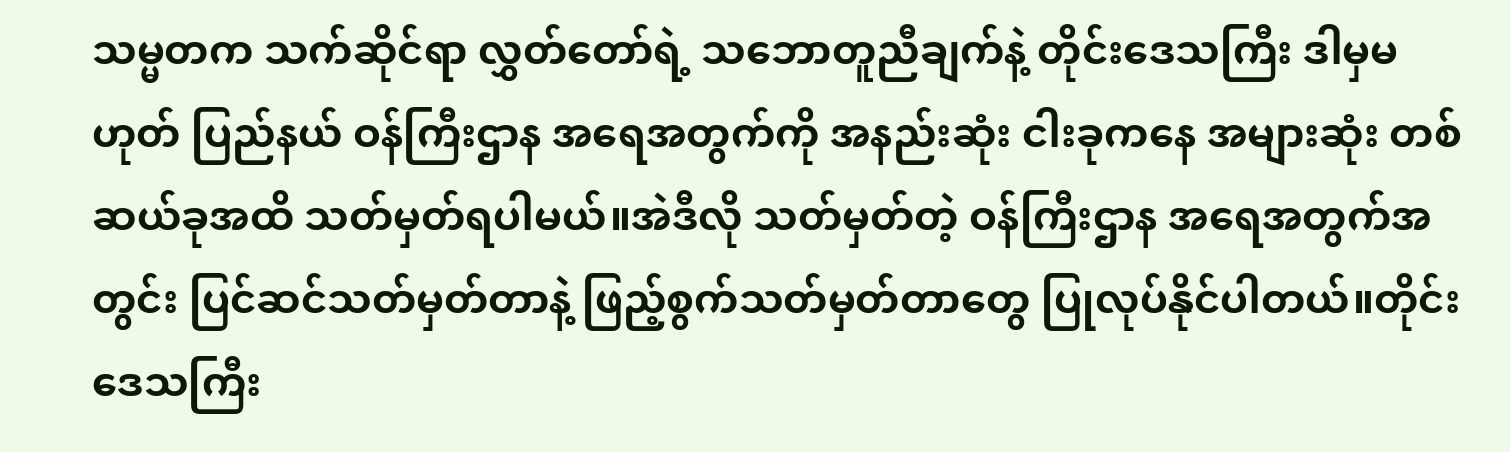သမ္မတက သက်ဆိုင်ရာ လွှတ်တော်ရဲ့ သဘောတူညီချက်နဲ့ တိုင်းဒေသကြီး ဒါမှမဟုတ် ပြည်နယ် ဝန်ကြီးဌာန အရေအတွက်ကို အနည်းဆုံး ငါးခုကနေ အများဆုံး တစ်ဆယ်ခုအထိ သတ်မှတ်ရပါမယ်။အဲဒီလို သတ်မှတ်တဲ့ ဝန်ကြီးဌာန အရေအတွက်အတွင်း ပြင်ဆင်သတ်မှတ်တာနဲ့ ဖြည့်စွက်သတ်မှတ်တာတွေ ပြုလုပ်နိုင်ပါတယ်။တိုင်းဒေသကြီး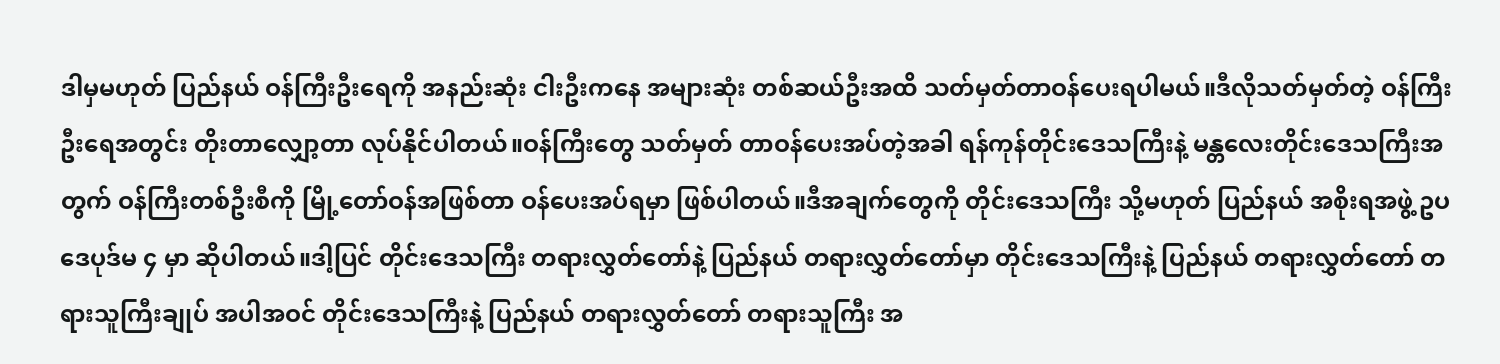ဒါမှမဟုတ် ပြည်နယ် ဝန်ကြီးဦးရေကို အနည်းဆုံး ငါးဦးကနေ အများဆုံး တစ်ဆယ်ဦးအထိ သတ်မှတ်တာဝန်ပေးရပါမယ်။ဒီလိုသတ်မှတ်တဲ့ ဝန်ကြီးဦးရေအတွင်း တိုးတာလျှော့တာ လုပ်နိုင်ပါတယ်။ဝန်ကြီးတွေ သတ်မှတ် တာဝန်ပေးအပ်တဲ့အခါ ရန်ကုန်တိုင်းဒေသကြီးနဲ့ မန္တလေးတိုင်းဒေသကြီးအတွက် ဝန်ကြီးတစ်ဦးစီကို မြို့တော်ဝန်အဖြစ်တာ ဝန်ပေးအပ်ရမှာ ဖြစ်ပါတယ်။ဒီအချက်တွေကို တိုင်းဒေသကြီး သို့မဟုတ် ပြည်နယ် အစိုးရအဖွဲ့ ဥပဒေပုဒ်မ ၄ မှာ ဆိုပါတယ်။ဒါ့ပြင် တိုင်းဒေသကြီး တရားလွှတ်တော်နဲ့ ပြည်နယ် တရားလွှတ်တော်မှာ တိုင်းဒေသကြီးနဲ့ ပြည်နယ် တရားလွှတ်တော် တရားသူကြီးချုပ် အပါအဝင် တိုင်းဒေသကြီးနဲ့ ပြည်နယ် တရားလွှတ်တော် တရားသူကြီး အ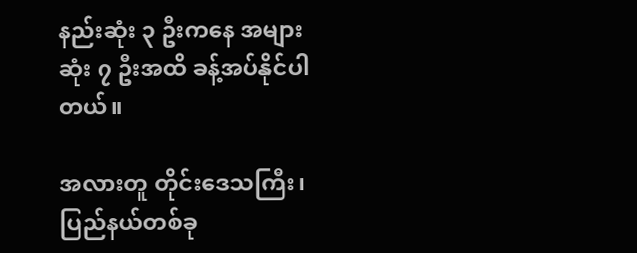နည်းဆုံး ၃ ဦးကနေ အများဆုံး ၇ ဦးအထိ ခန့်အပ်နိုင်ပါတယ်။

အလားတူ တိုင်းဒေသကြီး၊ပြည်နယ်တစ်ခု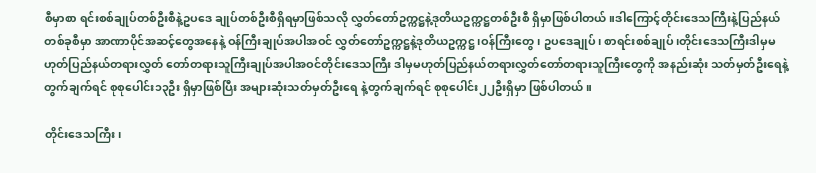စီမှာစာ ရင်းစစ်ချုပ်တစ်ဦးစီနဲ့ဥပဒေ ချုပ်တစ်ဦးစီရှိရမှာဖြစ်သလို လွှတ်တော်ဥက္ကဋ္ဌနဲ့ဒုတိယဥက္ကဋ္ဌတစ်ဦးစီ ရှိမှာဖြစ်ပါတယ်။ဒါကြောင့်တိုင်းဒေသကြီးနဲ့ပြည်နယ်တစ်ခုစီမှာ အာဏာပိုင်အဆင့်တွေအနေနဲ့ ဝန်ကြီးချုပ်အပါအဝင် လွှတ်တော်ဥက္ကဋ္ဌနဲ့ဒုတိယဥက္ကဋ္ဌ၊ဝန်ကြီးတွေ၊ ဥပဒေချုပ်၊ စာရင်းစစ်ချုပ်၊တိုင်းဒေသကြီးဒါမှမဟုတ်ပြည်နယ်တရားလွှတ် တော်တရားသူကြီးချုပ်အပါအဝင်တိုင်းဒေသကြီး ဒါမှမဟုတ်ပြည်နယ်တရားလွှတ်တော်တရားသူကြီးတွေကို အနည်းဆုံး သတ်မှတ်ဦးရေနဲ့တွက်ချက်ရင် စုစုပေါင်း၁၃ဦး ရှိမှာဖြစ်ပြီး အများဆုံးသတ်မှတ်ဦးရေ နဲ့တွက်ချက်ရင် စုစုပေါင်း၂၂ဦးရှိမှာ ဖြစ်ပါတယ်။

တိုင်းဒေသကြီး၊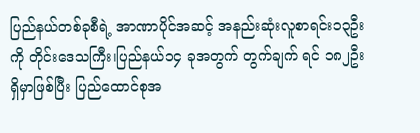ပြည်နယ်တစ်ခုစီရဲ့ အာဏာပိုင်အဆင့် အနည်းဆုံးလူစာရင်း၁၃ဦးကို တိုင်းဒေသကြီး၊ပြည်နယ်၁၄ ခုအတွက် တွက်ချက် ရင် ၁၈၂ဦးရှိမှာဖြစ်ပြီး ပြည်ထောင်စုအ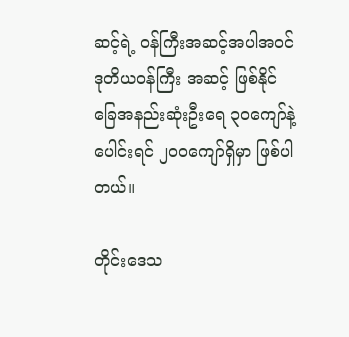ဆင့်ရဲ့ ဝန်ကြီးအဆင့်အပါအဝင်ဒုတိယဝန်ကြီး အဆင့် ဖြစ်နိုင်ခြေအနည်းဆုံးဦးရေ ၃၀ကျော်နဲ့ပေါင်းရင် ၂၀၀ကျော်ရှိမှာ ဖြစ်ပါတယ်။

တိုင်းဒေသ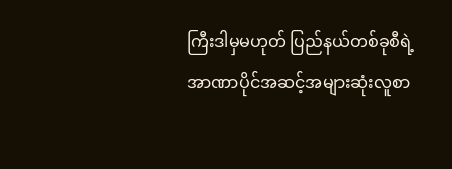ကြီးဒါမှမဟုတ် ပြည်နယ်တစ်ခုစီရဲ့ အာဏာပိုင်အဆင့်အများဆုံးလူစာ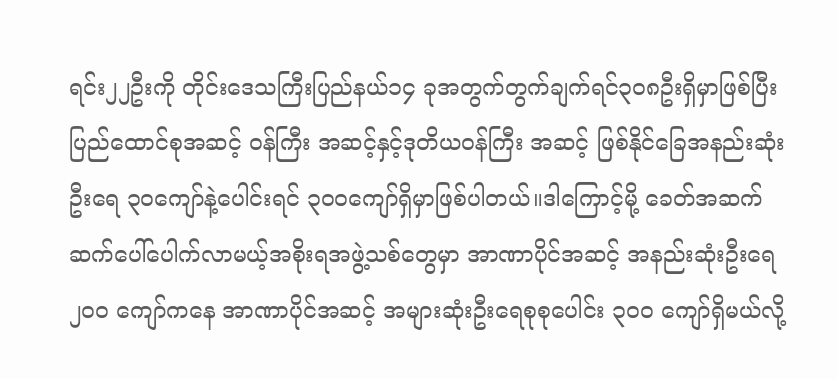ရင်း၂၂ဦးကို တိုင်းဒေသကြီးပြည်နယ်၁၄ ခုအတွက်တွက်ချက်ရင်၃၀၈ဦးရှိမှာဖြစ်ပြီး ပြည်ထောင်စုအဆင့် ဝန်ကြီး အဆင့်နှင့်ဒုတိယဝန်ကြီး အဆင့် ဖြစ်နိုင်ခြေအနည်းဆုံးဦးရေ ၃၀ကျော်နဲ့ပေါင်းရင် ၃၀၀ကျော်ရှိမှာဖြစ်ပါတယ်။ဒါကြောင့်မို့ ခေတ်အဆက်ဆက်ပေါ်ပေါက်လာမယ့်အစိုးရအဖွဲ့သစ်တွေမှာ အာဏာပိုင်အဆင့် အနည်းဆုံးဦးရေ ၂၀၀ ကျော်ကနေ အာဏာပိုင်အဆင့် အများဆုံးဦးရေစုစုပေါင်း ၃ဝဝ ကျော်ရှိမယ်လို့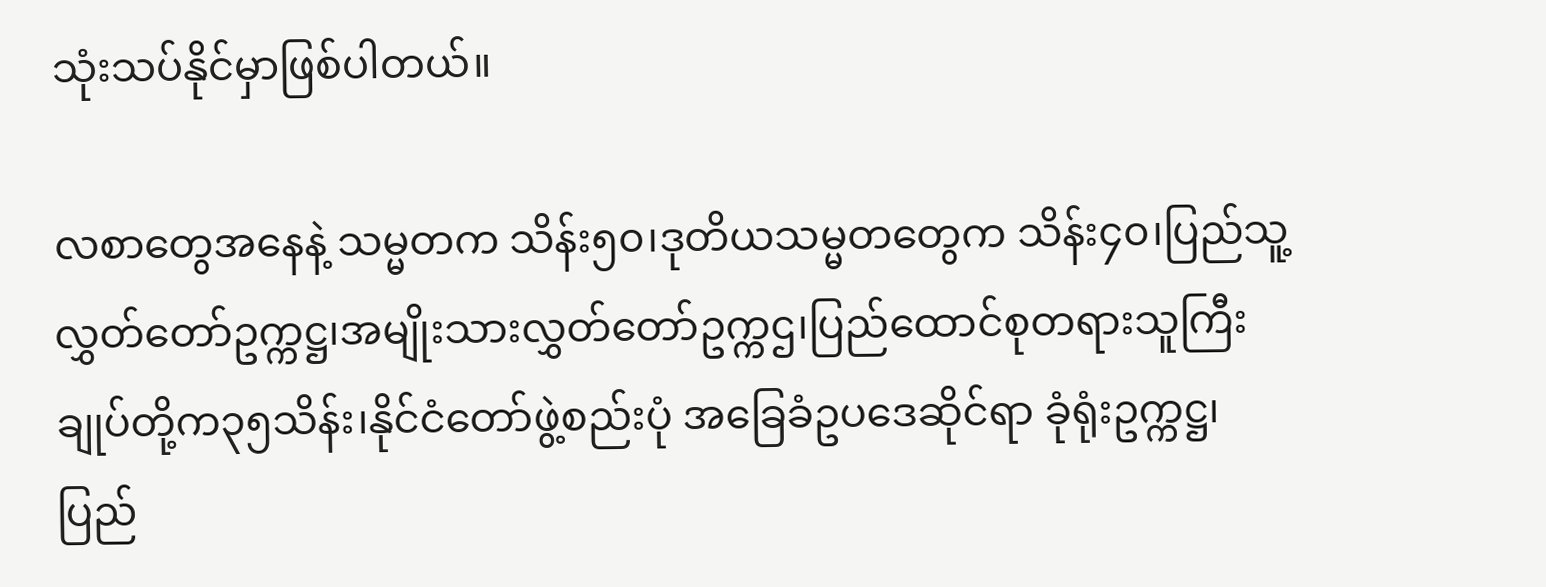သုံးသပ်နိုင်မှာဖြစ်ပါတယ်။

လစာတွေအနေနဲ့ သမ္မတက သိန်း၅၀၊ဒုတိယသမ္မတတွေက သိန်း၄၀၊ပြည်သူ့လွှတ်တော်ဥက္ကဋ္ဌ၊အမျိုးသားလွှတ်တော်ဥက္ကဌ၊ပြည်ထောင်စုတရားသူကြီးချုပ်တို့က၃၅သိန်း၊နိုင်ငံတော်ဖွဲ့စည်းပုံ အခြေခံဥပဒေဆိုင်ရာ ခုံရုံးဥက္ကဋ္ဌ၊ ပြည်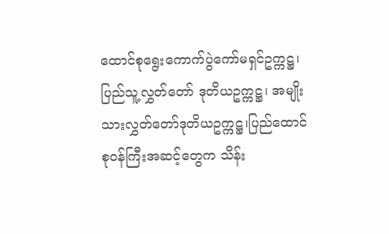ထောင်စုရွေးကောက်ပွဲကော်မရှင်ဥက္ကဋ္ဌ၊ပြည်သူ့လွှတ်တော် ဒုတိယဥက္ကဋ္ဌ၊ အမျိုးသားလွှတ်တော်ဒုတိယဥက္ကဋ္ဌ၊ပြည်ထောင်စုဝန်ကြီးအဆင့်တွေက သိန်း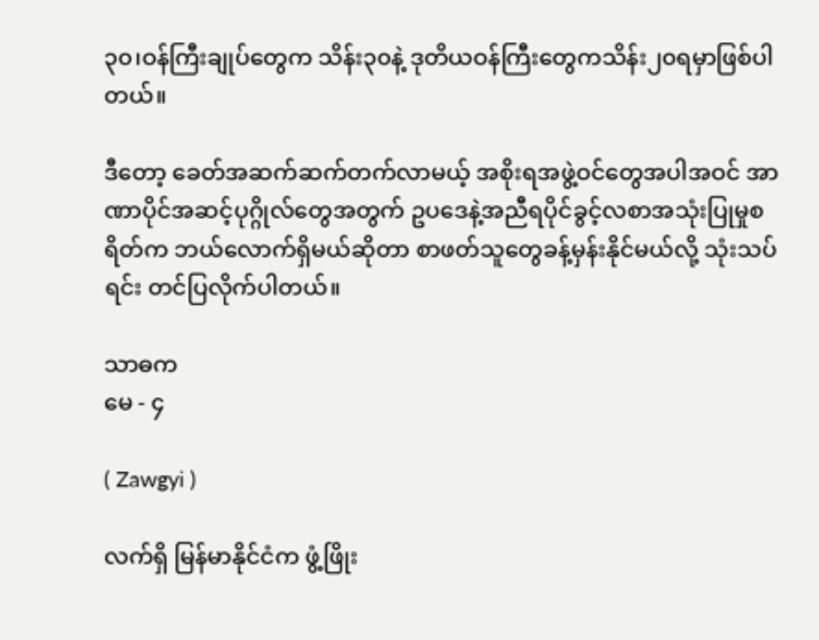၃၀၊ဝန်ကြီးချုပ်တွေက သိန်း၃၀နဲ့ ဒုတိယဝန်ကြီးတွေကသိန်း၂၀ရမှာဖြစ်ပါတယ်။

ဒီတော့ ခေတ်အဆက်ဆက်တက်လာမယ့် အစိုးရအဖွဲ့ဝင်တွေအပါအဝင် အာဏာပိုင်အဆင့်ပုဂ္ဂိုလ်တွေအတွက် ဥပဒေနဲ့အညီရပိုင်ခွင့်လစာအသုံးပြုမှုစရိတ်က ဘယ်လောက်ရှိမယ်ဆိုတာ စာဖတ်သူတွေခန့်မှန်းနိုင်မယ်လို့ သုံးသပ်ရင်း တင်ပြလိုက်ပါတယ်။

သာဓက
မေ - ၄

( Zawgyi )

လက်ရှိ မြန်မာနိုင်ငံက ဖွံ့ဖြိုး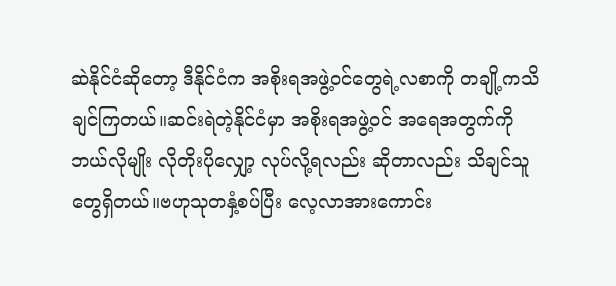ဆဲနိုင်ငံဆိုတော့ ဒီနိုင်ငံက အစိုးရအဖွဲ့ဝင်တွေရဲ့လစာကို တချို့ကသိချင်ကြတယ်။ဆင်းရဲတဲ့နိုင်ငံမှာ အစိုးရအဖွဲ့ဝင် အရေအတွက်ကို ဘယ်လိုမျိုး လိုတိုးပိုလျှော့ လုပ်လို့ရလည်း ဆိုတာလည်း သိချင်သူတွေရှိတယ်။ဗဟုသုတနှံ့စပ်ပြီး လေ့လာအားကောင်း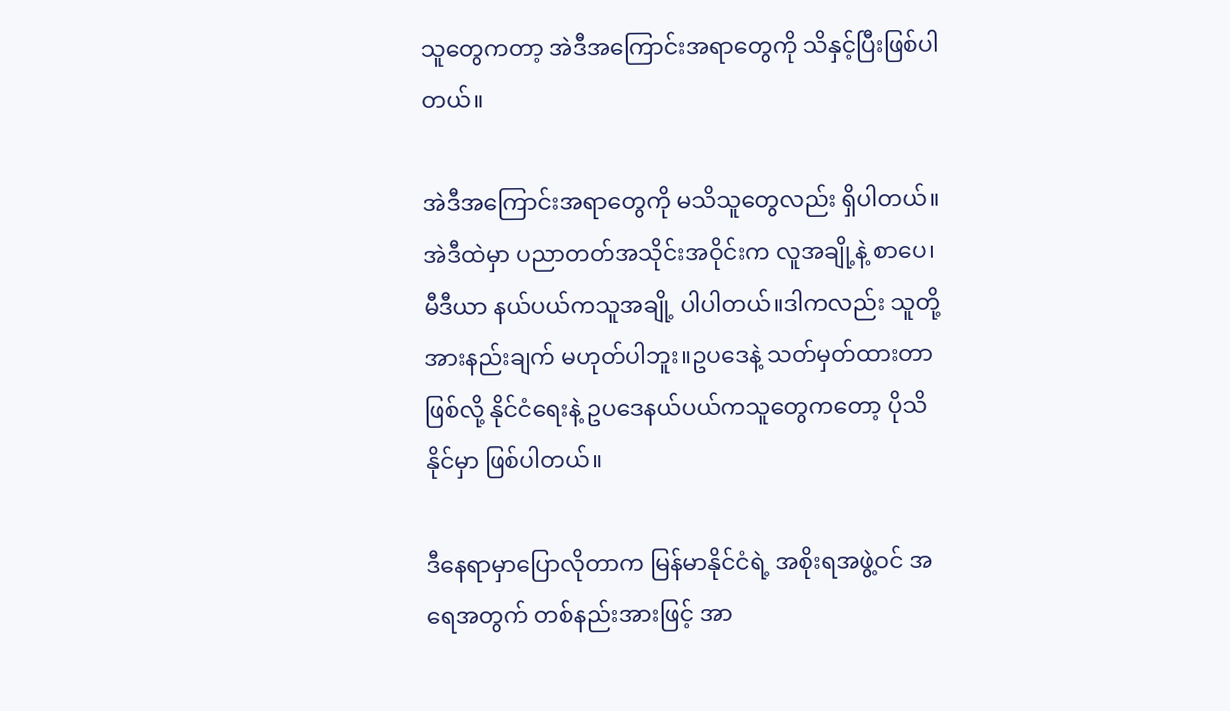သူတွေကတာ့ အဲဒီအကြောင်းအရာတွေကို သိနှင့်ပြီးဖြစ်ပါတယ်။

အဲဒီအကြောင်းအရာတွေကို မသိသူတွေလည်း ရှိပါတယ်။အဲဒီထဲမှာ ပညာတတ်အသိုင်းအဝိုင်းက လူအချို့နဲ့ စာပေ၊ မီဒီယာ နယ်ပယ်ကသူအချို့ ပါပါတယ်။ဒါကလည်း သူတို့အားနည်းချက် မဟုတ်ပါဘူး။ဥပဒေနဲ့ သတ်မှတ်ထားတာဖြစ်လို့ နိုင်ငံရေးနဲ့ ဥပဒေနယ်ပယ်ကသူတွေကတော့ ပိုသိနိုင်မှာ ဖြစ်ပါတယ်။

ဒီနေရာမှာပြောလိုတာက မြန်မာနိုင်ငံရဲ့ အစိုးရအဖွဲ့ဝင် အရေအတွက် တစ်နည်းအားဖြင့် အာ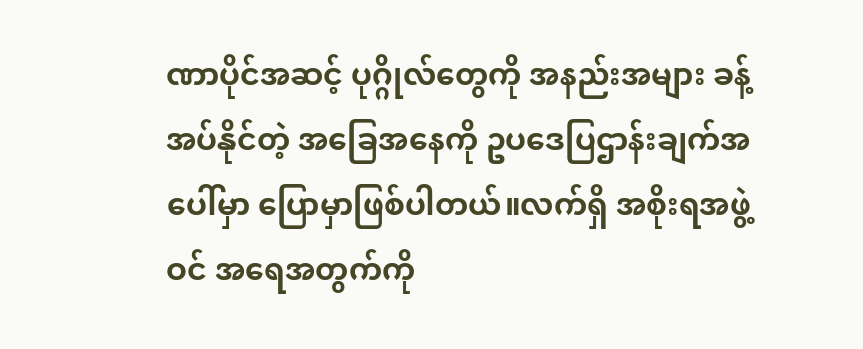ဏာပိုင်အဆင့် ပုဂ္ဂိုလ်တွေကို အနည်းအများ ခန့်အပ်နိုင်တဲ့ အခြေအနေကို ဥပဒေပြဌာန်းချက်အပေါ်မှာ ပြောမှာဖြစ်ပါတယ်။လက်ရှိ အစိုးရအဖွဲ့ဝင် အရေအတွက်ကို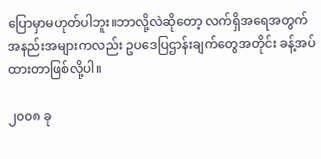ပြောမှာမဟုတ်ပါဘူး။ဘာလို့လဲဆိုတော့ လက်ရှိအရေအတွက် အနည်းအများကလည်း ဥပဒေပြဌာန်းချက်တွေအတိုင်း ခန့်အပ်ထားတာဖြစ်လို့ပါ။

၂၀၀၈ ခု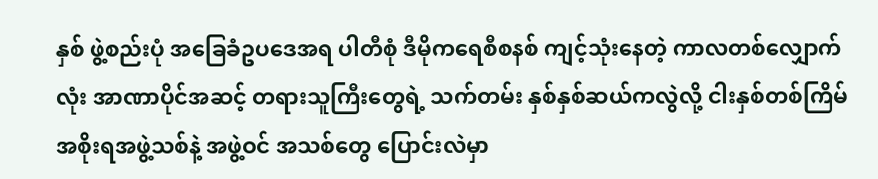နှစ် ဖွဲ့စည်းပုံ အခြေခံဥပဒေအရ ပါတီစုံ ဒီမိုကရေစီစနစ် ကျင့်သုံးနေတဲ့ ကာလတစ်လျှောက်လုံး အာဏာပိုင်အဆင့် တရားသူကြီးတွေရဲ့ သက်တမ်း နှစ်နှစ်ဆယ်ကလွဲလို့ ငါးနှစ်တစ်ကြိမ် အစိုးရအဖွဲ့သစ်နဲ့ အဖွဲ့ဝင် အသစ်တွေ ပြောင်းလဲမှာ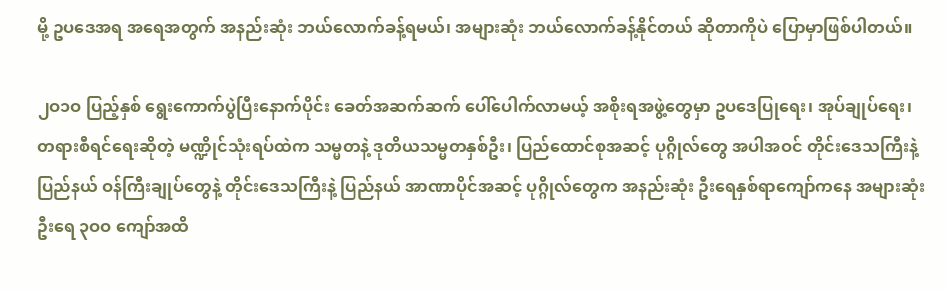မို့ ဥပဒေအရ အရေအတွက် အနည်းဆုံး ဘယ်လောက်ခန့်ရမယ်၊ အများဆုံး ဘယ်လောက်ခန့်နိုင်တယ် ဆိုတာကိုပဲ ပြောမှာဖြစ်ပါတယ်။

၂ဝ၁ဝ ပြည့်နှစ် ရွေးကောက်ပွဲပြီးနောက်ပိုင်း ခေတ်အဆက်ဆက် ပေါ်ပေါက်လာမယ့် အစိုးရအဖွဲ့တွေမှာ ဥပဒေပြုရေး၊ အုပ်ချုပ်ရေး၊ တရားစီရင်ရေးဆိုတဲ့ မဏ္ဍိုင်သုံးရပ်ထဲက သမ္မတနဲ့ ဒုတိယသမ္မတနှစ်ဦး၊ ပြည်ထောင်စုအဆင့် ပုဂ္ဂိုလ်တွေ အပါအဝင် တိုင်းဒေသကြီးနဲ့ ပြည်နယ် ဝန်ကြီးချုပ်တွေနဲ့ တိုင်းဒေသကြီးနဲ့ ပြည်နယ် အာဏာပိုင်အဆင့် ပုဂ္ဂိုလ်တွေက အနည်းဆုံး ဦးရေနှစ်ရာကျော်ကနေ အများဆုံးဦးရေ ၃ဝဝ ကျော်အထိ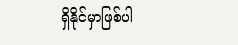ရှိနိုင်မှာဖြစ်ပါ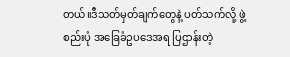တယ်။ဒီသတ်မှတ်ချက်တွေနဲ့ ပတ်သက်လို့ ဖွဲ့စည်းပုံ အခြေခံဥပဒေအရ ပြဌာန်းတဲ့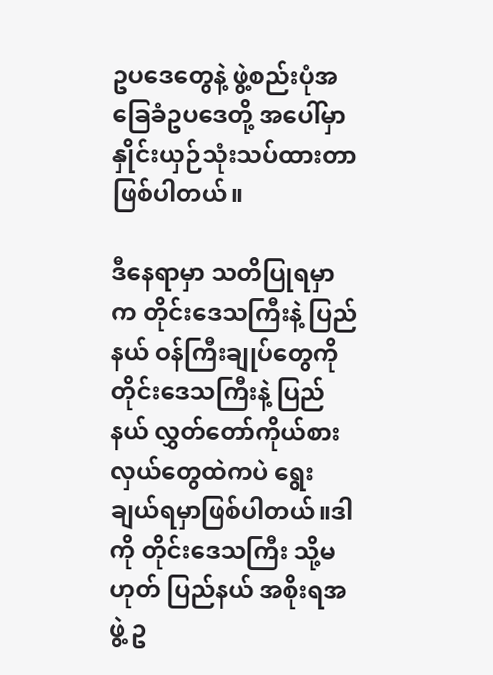ဥပဒေတွေနဲ့ ဖွဲ့စည်းပုံအခြေခံဥပဒေတို့ အပေါ်မှာ နှိုင်းယှဉ်သုံးသပ်ထားတာ ဖြစ်ပါတယ်။

ဒီနေရာမှာ သတိပြုရမှာက တိုင်းဒေသကြီးနဲ့ ပြည်နယ် ဝန်ကြီးချုပ်တွေကို တိုင်းဒေသကြီးနဲ့ ပြည်နယ် လွှတ်တော်ကိုယ်စားလှယ်တွေထဲကပဲ ရွေးချယ်ရမှာဖြစ်ပါတယ်။ဒါကို တိုင်းဒေသကြီး သို့မဟုတ် ပြည်နယ် အစိုးရအဖွဲ့ ဥ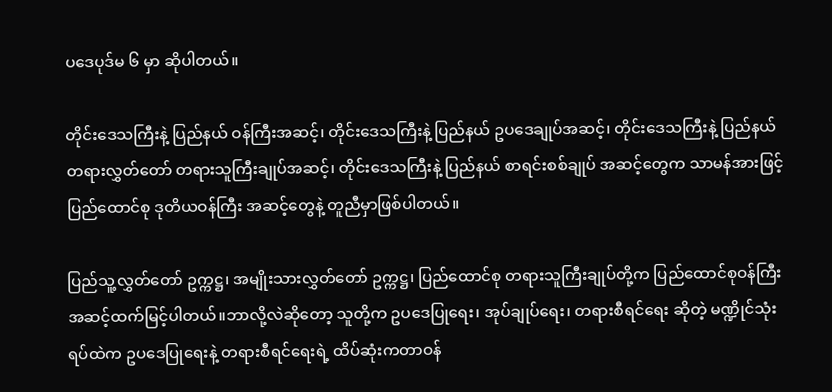ပဒေပုဒ်မ ၆ မှာ ဆိုပါတယ်။

တိုင်းဒေသကြီးနဲ့ ပြည်နယ် ဝန်ကြီးအဆင့်၊ တိုင်းဒေသကြီးနဲ့ ပြည်နယ် ဥပဒေချုပ်အဆင့်၊ တိုင်းဒေသကြီးနဲ့ ပြည်နယ် တရားလွှတ်တော် တရားသူကြီးချုပ်အဆင့်၊ တိုင်းဒေသကြီးနဲ့ ပြည်နယ် စာရင်းစစ်ချုပ် အဆင့်တွေက သာမန်အားဖြင့် ပြည်ထောင်စု ဒုတိယဝန်ကြီး အဆင့်တွေနဲ့ တူညီမှာဖြစ်ပါတယ်။

ပြည်သူ့လွှတ်တော် ဥက္ကဋ္ဌ၊ အမျိုးသားလွှတ်တော် ဥက္ကဋ္ဌ၊ ပြည်ထောင်စု တရားသူကြီးချုပ်တို့က ပြည်ထောင်စုဝန်ကြီး အဆင့်ထက်မြင့်ပါတယ်။ဘာလို့လဲဆိုတော့ သူတို့က ဥပဒေပြုရေး၊ အုပ်ချုပ်ရေး၊ တရားစီရင်ရေး ဆိုတဲ့ မဏ္ဍိုင်သုံးရပ်ထဲက ဥပဒေပြုရေးနဲ့ တရားစီရင်ရေးရဲ့ ထိပ်ဆုံးကတာဝန်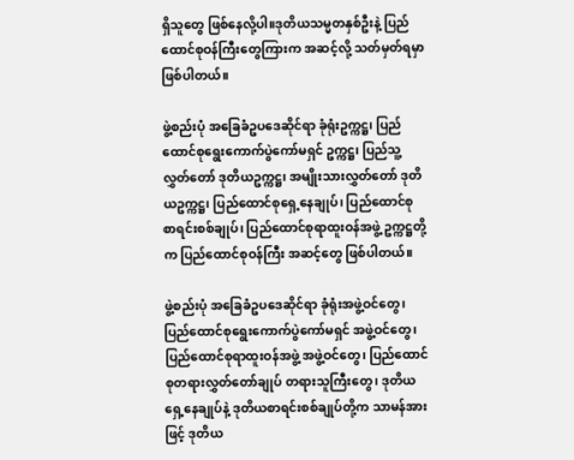ရှိသူတွေ ဖြစ်နေလို့ပါ။ဒုတိယသမ္မတနှစ်ဦးနဲ့ ပြည်ထောင်စုဝန်ကြီးတွေကြားက အဆင့်လို့ သတ်မှတ်ရမှာ ဖြစ်ပါတယ်။

ဖွဲ့စည်းပုံ အခြေခံဥပဒေဆိုင်ရာ ခုံရုံးဥက္ကဋ္ဌ၊ ပြည်ထောင်စုရွေးကောက်ပွဲကော်မရှင် ဥက္ကဋ္ဌ၊ ပြည်သူ့လွှတ်တော် ဒုတိယဥက္ကဋ္ဌ၊ အမျိုးသားလွှတ်တော် ဒုတိယဥက္ကဋ္ဌ၊ ပြည်ထောင်စုရှေ့နေချုပ်၊ ပြည်ထောင်စု စာရင်းစစ်ချုပ်၊ ပြည်ထောင်စုရာထူးဝန်အဖွဲ့ ဥက္ကဋ္ဌတို့က ပြည်ထောင်စုဝန်ကြီး အဆင့်တွေ ဖြစ်ပါတယ်။

ဖွဲ့စည်းပုံ အခြေခံဥပဒေဆိုင်ရာ ခုံရုံးအဖွဲ့ဝင်တွေ၊ ပြည်ထောင်စုရွေးကောက်ပွဲကော်မရှင် အဖွဲ့ဝင်တွေ၊ ပြည်ထောင်စုရာထူးဝန်အဖွဲ့ အဖွဲ့ဝင်တွေ၊ ပြည်ထောင်စုတရားလွှတ်တော်ချုပ် တရားသူကြီးတွေ၊ ဒုတိယရှေ့နေချုပ်နဲ့ ဒုတိယစာရင်းစစ်ချုပ်တို့က သာမန်အားဖြင့် ဒုတိယ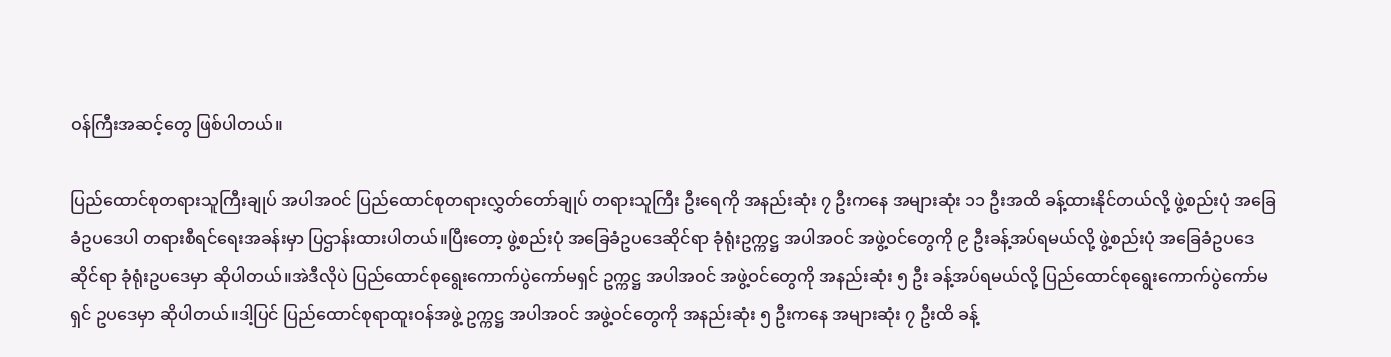ဝန်ကြီးအဆင့်တွေ ဖြစ်ပါတယ်။

ပြည်ထောင်စုတရားသူကြီးချုပ် အပါအဝင် ပြည်ထောင်စုတရားလွှတ်တော်ချုပ် တရားသူကြီး ဦးရေကို အနည်းဆုံး ၇ ဦးကနေ အများဆုံး ၁၁ ဦးအထိ ခန့်ထားနိုင်တယ်လို့ ဖွဲ့စည်းပုံ အခြေခံဥပဒေပါ တရားစီရင်ရေးအခန်းမှာ ပြဌာန်းထားပါတယ်။ပြီးတော့ ဖွဲ့စည်းပုံ အခြေခံဥပဒေဆိုင်ရာ ခုံရုံးဥက္ကဋ္ဌ အပါအဝင် အဖွဲ့ဝင်တွေကို ၉ ဦးခန့်အပ်ရမယ်လို့ ဖွဲ့စည်းပုံ အခြေခံဥပဒေဆိုင်ရာ ခုံရုံးဥပဒေမှာ ဆိုပါတယ်။အဲဒီလိုပဲ ပြည်ထောင်စုရွေးကောက်ပွဲကော်မရှင် ဥက္ကဋ္ဌ အပါအဝင် အဖွဲ့ဝင်တွေကို အနည်းဆုံး ၅ ဦး ခန့်အပ်ရမယ်လို့ ပြည်ထောင်စုရွေးကောက်ပွဲကော်မရှင် ဥပဒေမှာ ဆိုပါတယ်။ဒါ့ပြင် ပြည်ထောင်စုရာထူးဝန်အဖွဲ့ ဥက္ကဋ္ဌ အပါအဝင် အဖွဲ့ဝင်တွေကို အနည်းဆုံး ၅ ဦးကနေ အများဆုံး ၇ ဦးထိ ခန့်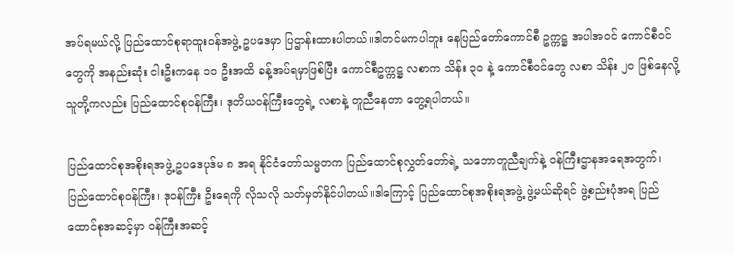အပ်ရမယ်လို့ ပြည်ထောင်စုရာထူးဝန်အဖွဲ့ ဥပဒေမှာ ပြဌာန်းထားပါတယ်။ဒါတင်မကပါဘူး နေပြည်တော်ကောင်စီ ဥက္ကဋ္ဌ အပါအဝင် ကောင်စီဝင်တွေကို အနည်းဆုံး ငါးဦးကနေ ၁၀ ဦးအထိ ခန့်အပ်ရမှာဖြစ်ပြီး ကောင်စီဥက္ကဋ္ဌ လစာက သိန်း ၃၀ နဲ့ ကောင်စီဝင်တွေ လစာ သိန်း ၂၀ ဖြစ်နေလို့ သူတို့ကလည်း ပြည်ထောင်စုဝန်ကြီး၊ ဒုတိယဝန်ကြီးတွေရဲ့ လစာနဲ့ တူညီနေတာ တွေ့ရပါတယ်။

ပြည်ထောင်စုအစိုးရအဖွဲ့ ဥပဒေပုဒ်မ ၈ အရ နိုင်ငံတော်သမ္မတက ပြည်ထောင်စုလွှတ်တော်ရဲ့ သဘောတူညီချက်နဲ့ ဝန်ကြီးဌာနအရေအတွက်၊ ပြည်ထောင်စုဝန်ကြီး၊ ဒုဝန်ကြီး ဦးရေကို လိုသလို သတ်မှတ်နိုင်ပါတယ်။ဒါကြောင့် ပြည်ထောင်စုအစိုးရအဖွဲ့ ဖွဲ့မယ်ဆိုရင် ဖွဲ့စည်းပုံအရ ပြည်ထောင်စုအဆင့်မှာ ဝန်ကြီးအဆင့်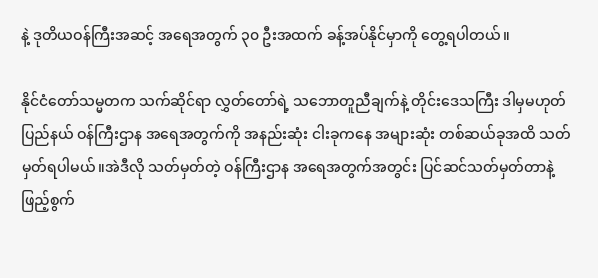နဲ့ ဒုတိယဝန်ကြီးအဆင့် အရေအတွက် ၃၀ ဦးအထက် ခန့်အပ်နိုင်မှာကို တွေ့ရပါတယ်။

နိုင်ငံတော်သမ္မတက သက်ဆိုင်ရာ လွှတ်တော်ရဲ့ သဘောတူညီချက်နဲ့ တိုင်းဒေသကြီး ဒါမှမဟုတ် ပြည်နယ် ဝန်ကြီးဌာန အရေအတွက်ကို အနည်းဆုံး ငါးခုကနေ အများဆုံး တစ်ဆယ်ခုအထိ သတ်မှတ်ရပါမယ်။အဲဒီလို သတ်မှတ်တဲ့ ဝန်ကြီးဌာန အရေအတွက်အတွင်း ပြင်ဆင်သတ်မှတ်တာနဲ့ ဖြည့်စွက်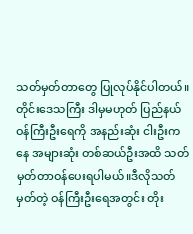သတ်မှတ်တာတွေ ပြုလုပ်နိုင်ပါတယ်။တိုင်းဒေသကြီး ဒါမှမဟုတ် ပြည်နယ် ဝန်ကြီးဦးရေကို အနည်းဆုံး ငါးဦးကနေ အများဆုံး တစ်ဆယ်ဦးအထိ သတ်မှတ်တာဝန်ပေးရပါမယ်။ဒီလိုသတ်မှတ်တဲ့ ဝန်ကြီးဦးရေအတွင်း တိုး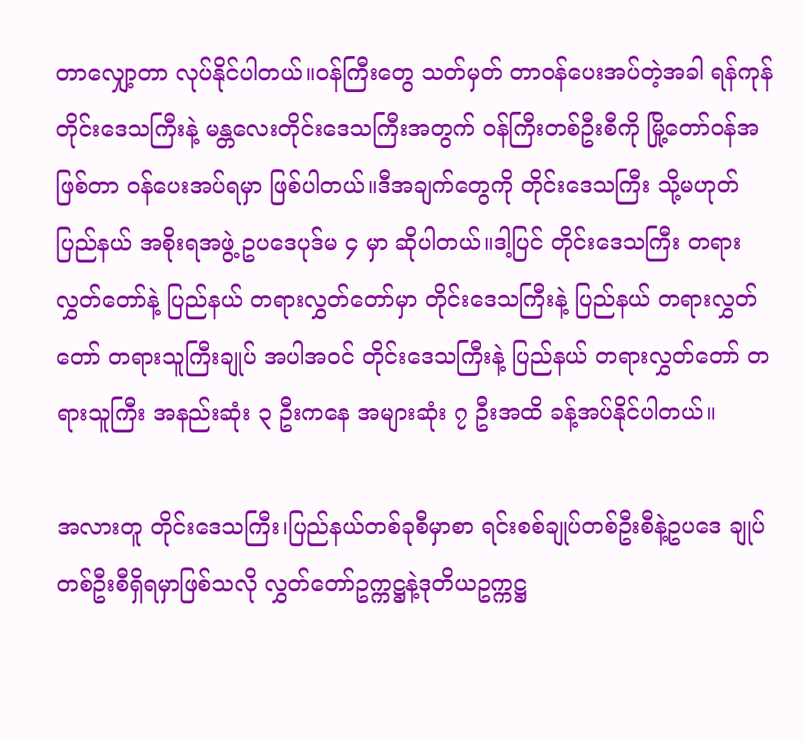တာလျှော့တာ လုပ်နိုင်ပါတယ်။ဝန်ကြီးတွေ သတ်မှတ် တာဝန်ပေးအပ်တဲ့အခါ ရန်ကုန်တိုင်းဒေသကြီးနဲ့ မန္တလေးတိုင်းဒေသကြီးအတွက် ဝန်ကြီးတစ်ဦးစီကို မြို့တော်ဝန်အဖြစ်တာ ဝန်ပေးအပ်ရမှာ ဖြစ်ပါတယ်။ဒီအချက်တွေကို တိုင်းဒေသကြီး သို့မဟုတ် ပြည်နယ် အစိုးရအဖွဲ့ ဥပဒေပုဒ်မ ၄ မှာ ဆိုပါတယ်။ဒါ့ပြင် တိုင်းဒေသကြီး တရားလွှတ်တော်နဲ့ ပြည်နယ် တရားလွှတ်တော်မှာ တိုင်းဒေသကြီးနဲ့ ပြည်နယ် တရားလွှတ်တော် တရားသူကြီးချုပ် အပါအဝင် တိုင်းဒေသကြီးနဲ့ ပြည်နယ် တရားလွှတ်တော် တရားသူကြီး အနည်းဆုံး ၃ ဦးကနေ အများဆုံး ၇ ဦးအထိ ခန့်အပ်နိုင်ပါတယ်။

အလားတူ တိုင်းဒေသကြီး၊ပြည်နယ်တစ်ခုစီမှာစာ ရင်းစစ်ချုပ်တစ်ဦးစီနဲ့ဥပဒေ ချုပ်တစ်ဦးစီရှိရမှာဖြစ်သလို လွှတ်တော်ဥက္ကဋ္ဌနဲ့ဒုတိယဥက္ကဋ္ဌ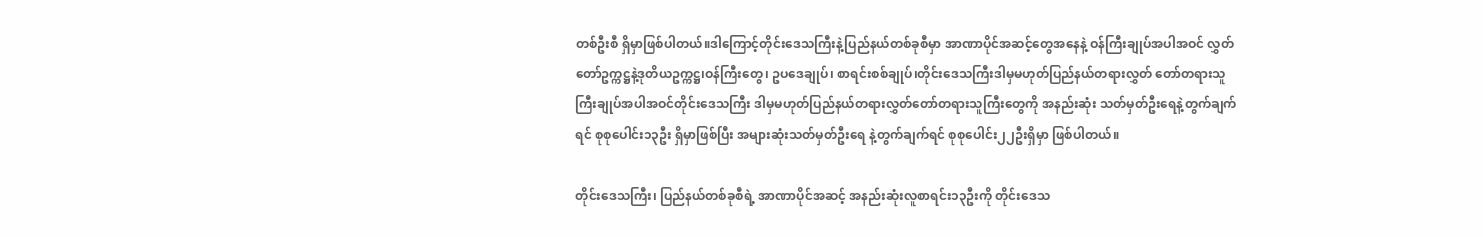တစ်ဦးစီ ရှိမှာဖြစ်ပါတယ်။ဒါကြောင့်တိုင်းဒေသကြီးနဲ့ပြည်နယ်တစ်ခုစီမှာ အာဏာပိုင်အဆင့်တွေအနေနဲ့ ဝန်ကြီးချုပ်အပါအဝင် လွှတ်တော်ဥက္ကဋ္ဌနဲ့ဒုတိယဥက္ကဋ္ဌ၊ဝန်ကြီးတွေ၊ ဥပဒေချုပ်၊ စာရင်းစစ်ချုပ်၊တိုင်းဒေသကြီးဒါမှမဟုတ်ပြည်နယ်တရားလွှတ် တော်တရားသူကြီးချုပ်အပါအဝင်တိုင်းဒေသကြီး ဒါမှမဟုတ်ပြည်နယ်တရားလွှတ်တော်တရားသူကြီးတွေကို အနည်းဆုံး သတ်မှတ်ဦးရေနဲ့တွက်ချက်ရင် စုစုပေါင်း၁၃ဦး ရှိမှာဖြစ်ပြီး အများဆုံးသတ်မှတ်ဦးရေ နဲ့တွက်ချက်ရင် စုစုပေါင်း၂၂ဦးရှိမှာ ဖြစ်ပါတယ်။

တိုင်းဒေသကြီး၊ ပြည်နယ်တစ်ခုစီရဲ့ အာဏာပိုင်အဆင့် အနည်းဆုံးလူစာရင်း၁၃ဦးကို တိုင်းဒေသ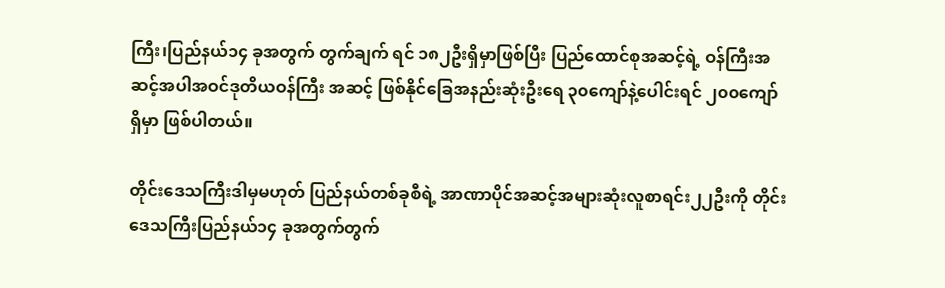ကြီး၊ပြည်နယ်၁၄ ခုအတွက် တွက်ချက် ရင် ၁၈၂ဦးရှိမှာဖြစ်ပြီး ပြည်ထောင်စုအဆင့်ရဲ့ ဝန်ကြီးအဆင့်အပါအဝင်ဒုတိယဝန်ကြီး အဆင့် ဖြစ်နိုင်ခြေအနည်းဆုံးဦးရေ ၃၀ကျော်နဲ့ပေါင်းရင် ၂၀၀ကျော်ရှိမှာ ဖြစ်ပါတယ်။

တိုင်းဒေသကြီးဒါမှမဟုတ် ပြည်နယ်တစ်ခုစီရဲ့ အာဏာပိုင်အဆင့်အများဆုံးလူစာရင်း၂၂ဦးကို တိုင်းဒေသကြီးပြည်နယ်၁၄ ခုအတွက်တွက်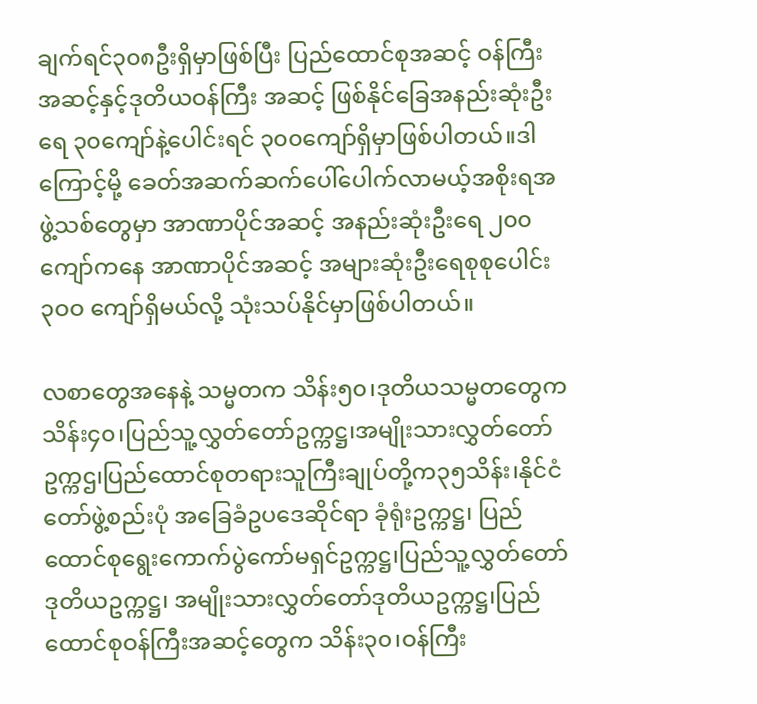ချက်ရင်၃၀၈ဦးရှိမှာဖြစ်ပြီး ပြည်ထောင်စုအဆင့် ဝန်ကြီး အဆင့်နှင့်ဒုတိယဝန်ကြီး အဆင့် ဖြစ်နိုင်ခြေအနည်းဆုံးဦးရေ ၃၀ကျော်နဲ့ပေါင်းရင် ၃၀၀ကျော်ရှိမှာဖြစ်ပါတယ်။ဒါကြောင့်မို့ ခေတ်အဆက်ဆက်ပေါ်ပေါက်လာမယ့်အစိုးရအဖွဲ့သစ်တွေမှာ အာဏာပိုင်အဆင့် အနည်းဆုံးဦးရေ ၂၀၀ ကျော်ကနေ အာဏာပိုင်အဆင့် အများဆုံးဦးရေစုစုပေါင်း ၃ဝဝ ကျော်ရှိမယ်လို့ သုံးသပ်နိုင်မှာဖြစ်ပါတယ်။

လစာတွေအနေနဲ့ သမ္မတက သိန်း၅၀၊ဒုတိယသမ္မတတွေက သိန်း၄၀၊ပြည်သူ့လွှတ်တော်ဥက္ကဋ္ဌ၊အမျိုးသားလွှတ်တော်ဥက္ကဌ၊ပြည်ထောင်စုတရားသူကြီးချုပ်တို့က၃၅သိန်း၊နိုင်ငံတော်ဖွဲ့စည်းပုံ အခြေခံဥပဒေဆိုင်ရာ ခုံရုံးဥက္ကဋ္ဌ၊ ပြည်ထောင်စုရွေးကောက်ပွဲကော်မရှင်ဥက္ကဋ္ဌ၊ပြည်သူ့လွှတ်တော် ဒုတိယဥက္ကဋ္ဌ၊ အမျိုးသားလွှတ်တော်ဒုတိယဥက္ကဋ္ဌ၊ပြည်ထောင်စုဝန်ကြီးအဆင့်တွေက သိန်း၃၀၊ဝန်ကြီး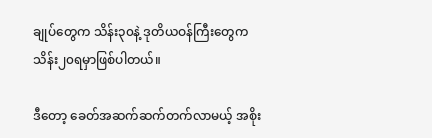ချုပ်တွေက သိန်း၃၀နဲ့ ဒုတိယဝန်ကြီးတွေကသိန်း၂၀ရမှာဖြစ်ပါတယ်။

ဒီတော့ ခေတ်အဆက်ဆက်တက်လာမယ့် အစိုး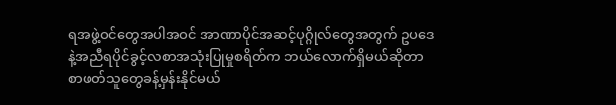ရအဖွဲ့ဝင်တွေအပါအဝင် အာဏာပိုင်အဆင့်ပုဂ္ဂိုလ်တွေအတွက် ဥပဒေနဲ့အညီရပိုင်ခွင့်လစာအသုံးပြုမှုစရိတ်က ဘယ်လောက်ရှိမယ်ဆိုတာ စာဖတ်သူတွေခန့်မှန်းနိုင်မယ်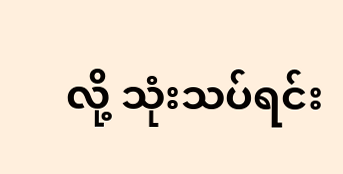လို့ သုံးသပ်ရင်း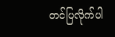တင်ပြလိုက်ပါ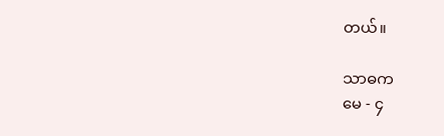တယ်။

သာဓက
မေ - ၄